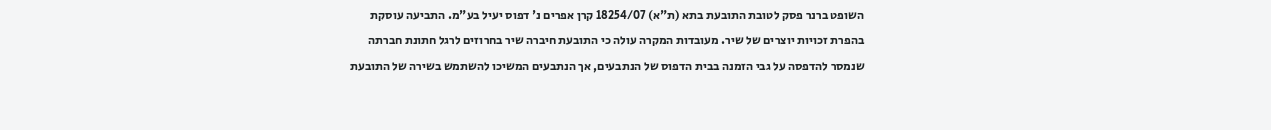השופט ברנר פסק לטובת התובעת בתא (ת"א) 18254/07 קרן אפרים נ' דפוס יעיל בע"מ. התביעה עוסקת בהפרת זכויות יוצרים של שיר. מעובדות המקרה עולה כי התובעת חיברה שיר בחרוזים לרגל חתונת חברתה שנמסר להדפסה על גבי הזמנה בבית הדפוס של הנתבעים, אך הנתבעים המשיכו להשתמש בשירה של התובעת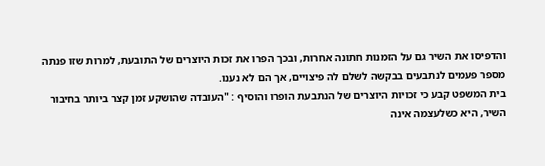והדפיסו את השיר גם על הזמנות חתונה אחרות, ובכך הפרו את זכות היוצרים של התובעת, למרות שזו פנתה מספר פעמים לנתבעים בבקשה לשלם לה פיצויים, אך הם לא נענו.
בית המשפט קבע כי זכויות היוצרים של הנתבעת הופרו והוסיף : "העובדה שהושקע זמן קצר ביותר בחיבור השיר, היא כשלעצמה אינה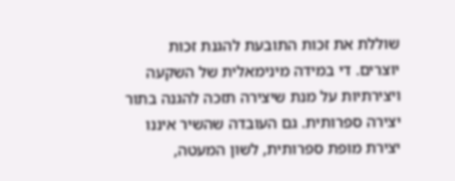שוללת את זכות התובעת להגנת זכות יוצרים. די במידה מינימאלית של השקעה ויצירתיות על מנת שיצירה תזכה להגנה בתור יצירה ספרותית. גם העובדה שהשיר איננו יצירת מופת ספרותית, לשון המעטה,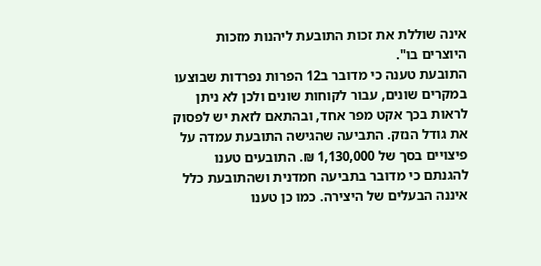אינה שוללת את זכות התובעת ליהנות מזכות היוצרים בו".
התובעת טענה כי מדובר ב12 הפרות נפרדות שבוצעו במקרים שונים, עבור לקוחות שונים ולכן לא ניתן לראות בכך אקט מפר אחד, ובהתאם לזאת יש לפסוק את גודל הנזק. התביעה שהגישה התובעת עמדה על פיצויים בסך של 1,130,000 ₪. התובעים טענו להגנתם כי מדובר בתביעה חמדנית ושהתובעת כלל איננה הבעלים של היצירה. כמו כן טענו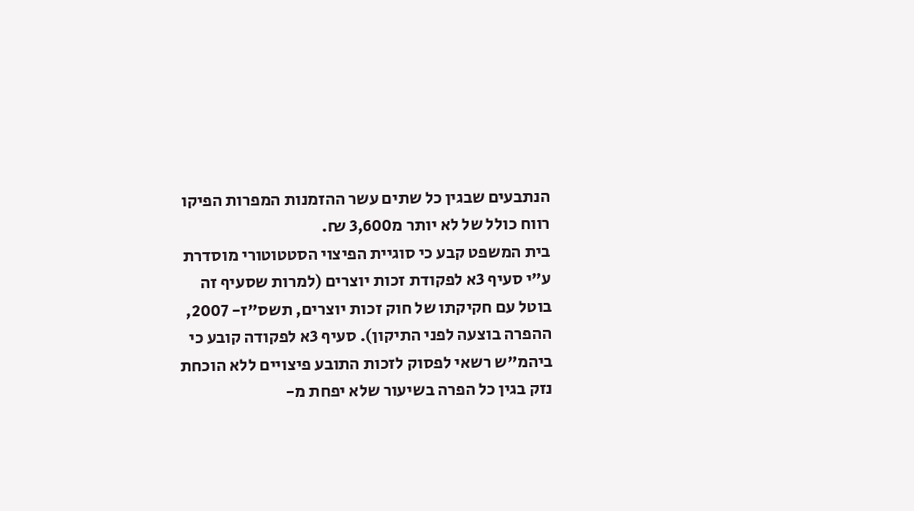הנתבעים שבגין כל שתים עשר ההזמנות המפרות הפיקו רווח כולל של לא יותר מ3,600 ₪.
בית המשפט קבע כי סוגיית הפיצוי הסטטוטורי מוסדרת ע"י סעיף 3א לפקודת זכות יוצרים (למרות שסעיף זה בוטל עם חקיקתו של חוק זכות יוצרים, תשס"ז- 2007, ההפרה בוצעה לפני התיקון). סעיף 3א לפקודה קובע כי ביהמ"ש רשאי לפסוק לזכות התובע פיצויים ללא הוכחת נזק בגין כל הפרה בשיעור שלא יפחת מ-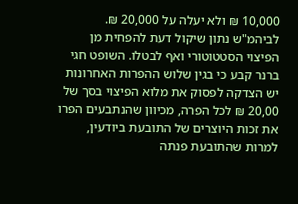10,000 ₪ ולא יעלה על 20,000 ₪. לביהמ"ש נתון שיקול דעת להפחית מן הפיצוי הסטטוטורי ואף לבטלו. השופט חגי ברנר קבע כי בגין שלוש ההפרות האחרונות יש הצדקה לפסוק את מלוא הפיצוי בסך של 20,00 ₪ לכל הפרה, מכיוון שהנתבעים הפרו את זכות היוצרים של התובעת ביודעין, למרות שהתובעת פנתה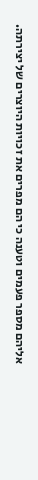אליהם מספר פעמים וטענה כי הם מפרים את זכויות היוצרים של יצירתה.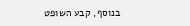בנוסף, קבע השופט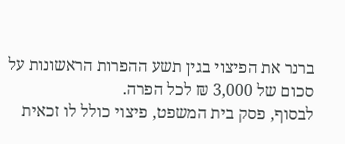ברנר את הפיצוי בגין תשע ההפרות הראשונות על סכום של 3,000 ₪ לכל הפרה.
לבסוף, פסק בית המשפט, פיצוי כולל לו זכאית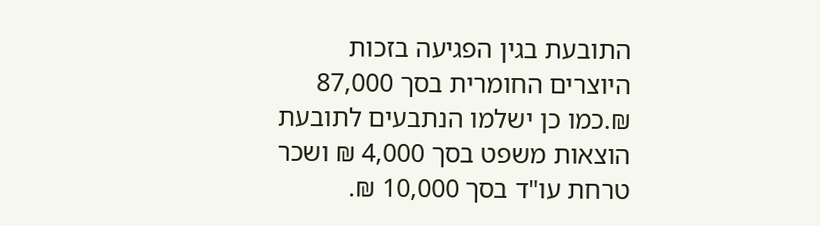התובעת בגין הפגיעה בזכות היוצרים החומרית בסך 87,000 ₪.כמו כן ישלמו הנתבעים לתובעת הוצאות משפט בסך 4,000 ₪ ושכר טרחת עו"ד בסך 10,000 ₪.